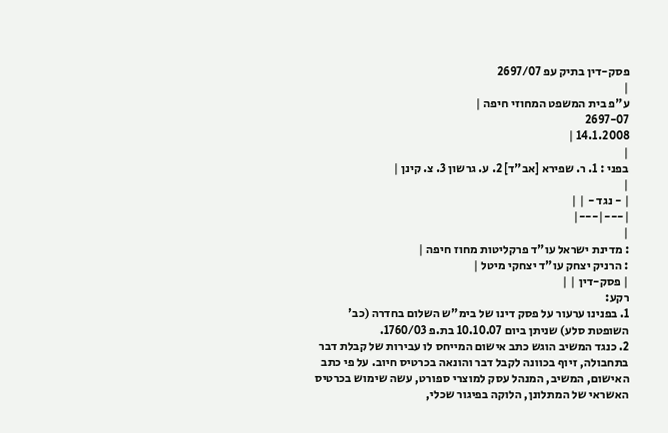פסק-דין בתיק עפ 2697/07
|
ע"פ בית המשפט המחוזי חיפה |
2697-07
14.1.2008 |
|
בפני : 1. ר. שפירא [אב"ד] 2. ע. גרשון 3. צ. קינן |
|
| - נגד - | |
|---|---|
|
: מדינת ישראל עו"ד פרקליטות מחוז חיפה |
: הרניק יצחק עו"ד יצחקי מיטל |
| פסק-דין | |
רקע:
1. בפנינו ערעור על פסק דינו של בימ"ש השלום בחדרה (כב' השופטת סלע) שניתן ביום 10.10.07 בת.פ 1760/03.
2. כנגד המשיב הוגש כתב אישום המייחס לו עבירות של קבלת דבר בתחבולה, זיוף בכוונה לקבל דבר והונאה בכרטיס חיוב. על פי כתב האישום, המשיב, המנהל עסק למוצרי ספורט, עשה שימוש בכרטיס האשראי של המתלונן, הלוקה בפיגור שכלי,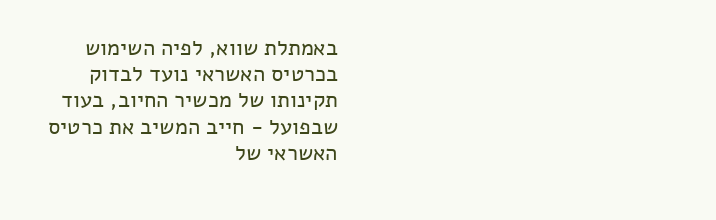באמתלת שווא, לפיה השימוש בכרטיס האשראי נועד לבדוק תקינותו של מכשיר החיוב, בעוד שבפועל - חייב המשיב את כרטיס האשראי של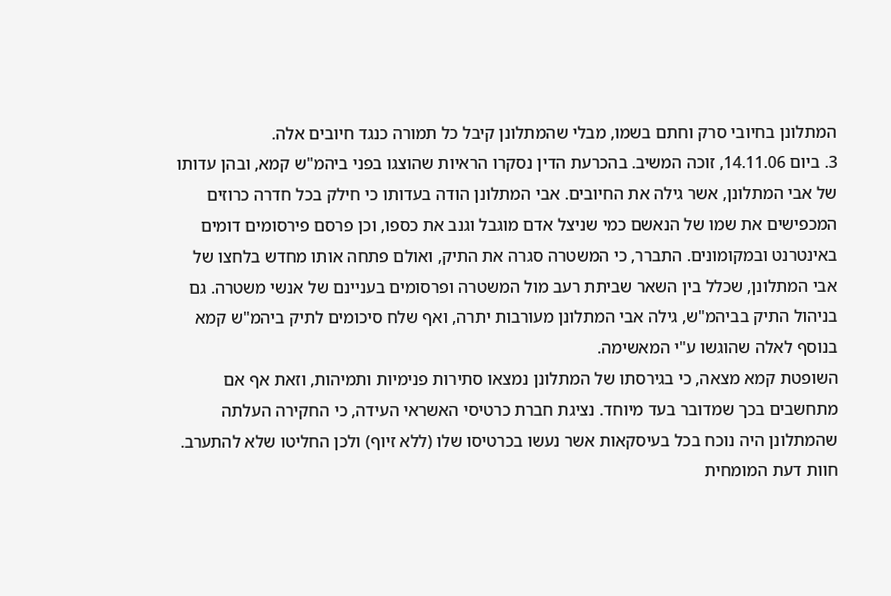המתלונן בחיובי סרק וחתם בשמו, מבלי שהמתלונן קיבל כל תמורה כנגד חיובים אלה.
3. ביום 14.11.06, זוכה המשיב. בהכרעת הדין נסקרו הראיות שהוצגו בפני ביהמ"ש קמא, ובהן עדותו של אבי המתלונן, אשר גילה את החיובים. אבי המתלונן הודה בעדותו כי חילק בכל חדרה כרוזים המכפישים את שמו של הנאשם כמי שניצל אדם מוגבל וגנב את כספו, וכן פרסם פירסומים דומים באינטרנט ובמקומונים. התברר, כי המשטרה סגרה את התיק, ואולם פתחה אותו מחדש בלחצו של אבי המתלונן, שכלל בין השאר שביתת רעב מול המשטרה ופרסומים בעניינם של אנשי משטרה. גם בניהול התיק בביהמ"ש, גילה אבי המתלונן מעורבות יתרה, ואף שלח סיכומים לתיק ביהמ"ש קמא בנוסף לאלה שהוגשו ע"י המאשימה.
השופטת קמא מצאה, כי בגירסתו של המתלונן נמצאו סתירות פנימיות ותמיהות, וזאת אף אם מתחשבים בכך שמדובר בעד מיוחד. נציגת חברת כרטיסי האשראי העידה, כי החקירה העלתה שהמתלונן היה נוכח בכל בעיסקאות אשר נעשו בכרטיסו שלו (ללא זיוף) ולכן החליטו שלא להתערב. חוות דעת המומחית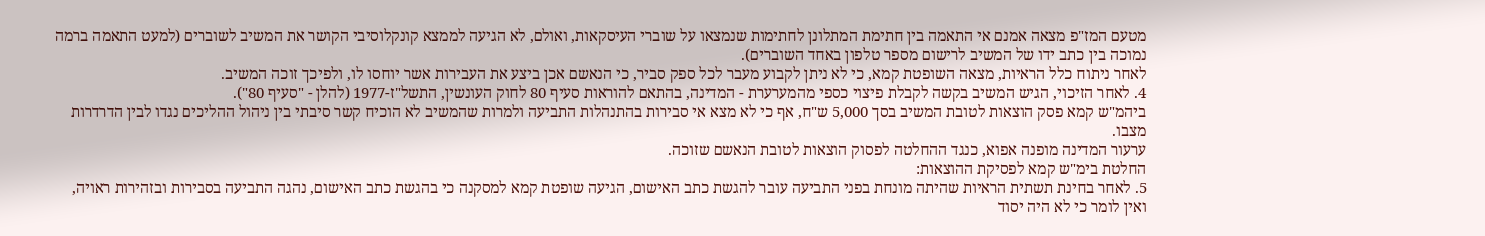מטעם המז"פ מצאה אמנם אי התאמה בין חתימת המתלונן לחתימות שנמצאו על שוברי העיסקאות, ואולם, לא הגיעה לממצא קונקלוסיבי הקושר את המשיב לשוברים (למעט התאמה ברמה נמוכה בין כתב ידו של המשיב לרישום מספר טלפון באחד השוברים).
לאחר ניתוח כלל הראיות, מצאה השופטת קמא, כי לא ניתן לקבוע מעבר לכל ספק סביר, כי הנאשם אכן ביצע את העבירות אשר יוחסו לו, ולפיכך זוכה המשיב.
4. לאחר הזיכוי, הגיש המשיב בקשה לקבלת פיצוי כספי מהמערערת - המדינה, בהתאם להוראות סעיף 80 לחוק העונשין, התשל"ז-1977 (להלן - "סעיף 80").
ביהמ"ש קמא פסק הוצאות לטובת המשיב בסך 5,000 ש"ח, אף כי לא מצא אי סבירות בהתנהלות התביעה ולמרות שהמשיב לא הוכיח קשר סיבתי בין ניהול ההליכים נגדו לבין הדרדרות מצבו.
ערעור המדינה מופנה אפוא, כנגד ההחלטה לפסוק הוצאות לטובת הנאשם שזוכה.
החלטת בימ"ש קמא לפסיקת ההוצאות:
5. לאחר בחינת תשתית הראיות שהיתה מונחת בפני התביעה עובר להגשת כתב האישום, הגיעה שופטת קמא למסקנה כי בהגשת כתב האישום, נהגה התביעה בסבירות ובזהירות ראויה, ואין לומר כי לא היה יסוד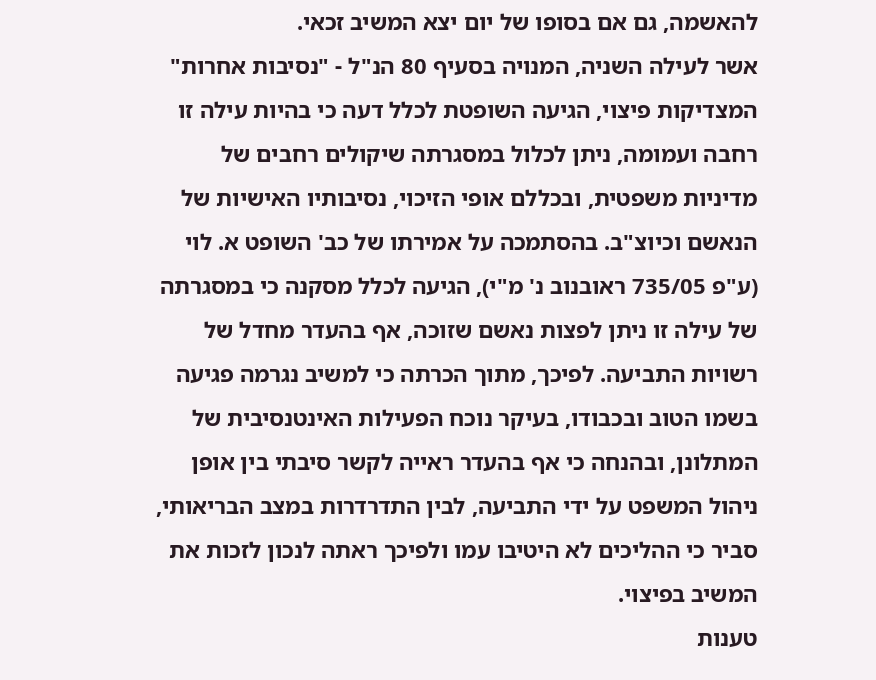להאשמה, גם אם בסופו של יום יצא המשיב זכאי.
אשר לעילה השניה, המנויה בסעיף 80 הנ"ל - "נסיבות אחרות" המצדיקות פיצוי, הגיעה השופטת לכלל דעה כי בהיות עילה זו רחבה ועמומה, ניתן לכלול במסגרתה שיקולים רחבים של מדיניות משפטית, ובכללם אופי הזיכוי, נסיבותיו האישיות של הנאשם וכיוצ"ב. בהסתמכה על אמירתו של כב' השופט א. לוי (ע"פ 735/05 ראובנוב נ' מ"י), הגיעה לכלל מסקנה כי במסגרתה של עילה זו ניתן לפצות נאשם שזוכה, אף בהעדר מחדל של רשויות התביעה. לפיכך, מתוך הכרתה כי למשיב נגרמה פגיעה בשמו הטוב ובכבודו, בעיקר נוכח הפעילות האינטנסיבית של המתלונן, ובהנחה כי אף בהעדר ראייה לקשר סיבתי בין אופן ניהול המשפט על ידי התביעה, לבין התדרדרות במצב הבריאותי, סביר כי ההליכים לא היטיבו עמו ולפיכך ראתה לנכון לזכות את המשיב בפיצוי.
טענות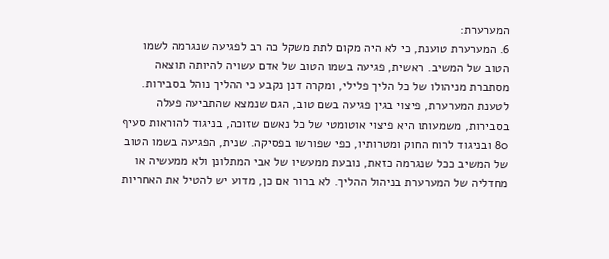המערערת:
6. המערערת טוענת, כי לא היה מקום לתת משקל כה רב לפגיעה שנגרמה לשמו הטוב של המשיב. ראשית, פגיעה בשמו הטוב של אדם עשויה להיותה תוצאה מסתברת מניהולו של כל הליך פלילי, ומקרה דנן נקבע כי ההליך נוהל בסבירות. לטענת המערערת, פיצוי בגין פגיעה בשם טוב, הגם שנמצא שהתביעה פעלה בסבירות, משמעותו היא פיצוי אוטומטי של כל נאשם שזוכה, בניגוד להוראות סעיף 80 ובניגוד לרוח החוק ומטרותיו, כפי שפורשו בפסיקה. שנית, הפגיעה בשמו הטוב של המשיב ככל שנגרמה כזאת, נובעת ממעשיו של אבי המתלונן ולא ממעשיה או מחדליה של המערערת בניהול ההליך. לא ברור אם כן, מדוע יש להטיל את האחריות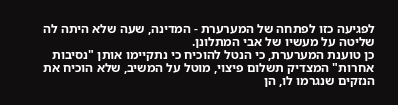לפגיעה כזו לפתחה של המערערת - המדינה, שעה שלא היתה לה שליטה על מעשיו של אבי המתלונן.
כן טוענת המערערת, כי הנטל להוכיח כי נתקיימו אותן "נסיבות אחרות" המצדיק תשלום פיצוי, מוטל על המשיב, שלא הוכיח את הנזקים שנגרמו לו, הן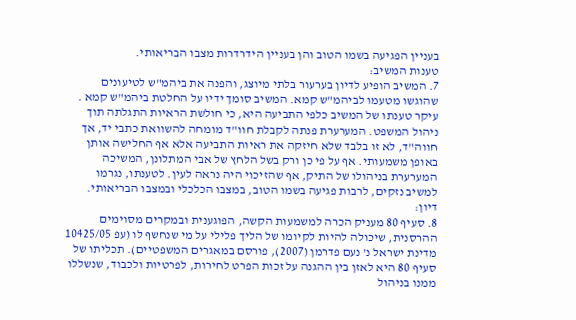בעניין הפגיעה בשמו הטוב והן בעניין הידרדרות מצבו הבריאותי.
טענות המשיב:
7. המשיב הופיע לדיון בערעור בלתי מיוצג, והפנה את ביהמ"ש לטיעונים שהוגשו מטעמו לביהמ"ש קמא. המשיב סומך ידיו על החלטת ביהמ"ש קמא . עיקר טענתו של המשיב כלפי התביעה היא, כי חולשת הראיות התגלתה תוך ניהול המשפט. המערערת פנתה לקבלת חוו"ד מומחה להשוואת כתבי יד, אך חווה"ד, לא זו בלבד שלא חיזקה את ראיות התביעה אלא אף החלישה אותן באופן משמעותי. אף על פי כן ורק בשל הלחץ של אבי המתלונן, המשיכה המערערת בניהולו של התיק, אף שהזיכוי היה נראה לעין. לטענתו, נגרמו למשיב נזקים, לרבות פגיעה בשמו הטוב, במצבו הכלכלי ובמצבו הבריאותי.
דיון:
8. סעיף 80 מעניק הכרה למשמעות הקשה, הפוגענית ובמקרים מסוימים ההרסנית, שיכולה להיות לקיומו של הליך פלילי על מי שנחשף לו (עפ 10425/05 מדינת ישראל נ' נעם פדרמן (2007), פורסם במאגרים המשפטיים). תכליתו של סעיף 80 היא לאזן בין ההגנה על זכות הפרט לחירות, לפרטיות ולכבוד, שנשללו ממנו בניהול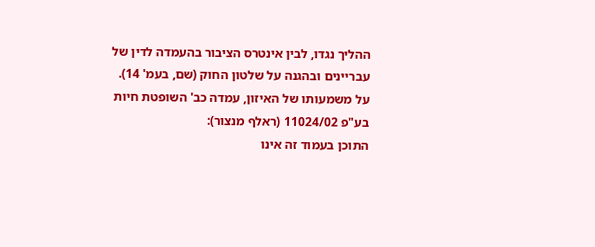ההליך נגדו, לבין אינטרס הציבור בהעמדה לדין של עבריינים ובהגנה על שלטון החוק (שם, בעמ' 14).
על משמעותו של האיזון, עמדה כב' השופטת חיות בע"פ 11024/02 (ראלף מנצור):
התוכן בעמוד זה אינו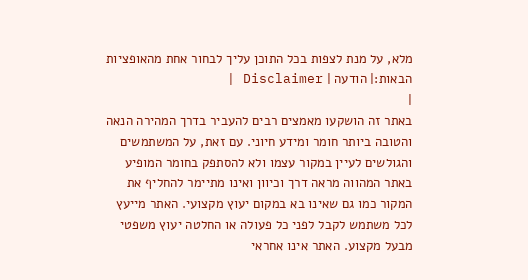מלא, על מנת לצפות בכל התוכן עליך לבחור אחת מהאופציות הבאות:| הודעה | Disclaimer |
|
באתר זה הושקעו מאמצים רבים להעביר בדרך המהירה הנאה והטובה ביותר חומר ומידע חיוני. עם זאת, על המשתמשים והגולשים לעיין במקור עצמו ולא להסתפק בחומר המופיע באתר המהווה מראה דרך וכיוון ואינו מתיימר להחליף את המקור כמו גם שאינו בא במקום יעוץ מקצועי. האתר מייעץ לכל משתמש לקבל לפני כל פעולה או החלטה יעוץ משפטי מבעל מקצוע. האתר אינו אחראי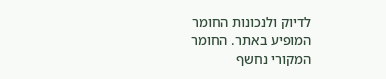לדיוק ולנכונות החומר המופיע באתר. החומר המקורי נחשף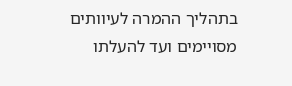בתהליך ההמרה לעיוותים מסויימים ועד להעלתו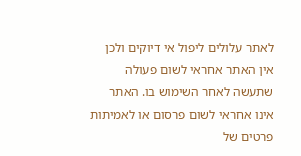לאתר עלולים ליפול אי דיוקים ולכן אין האתר אחראי לשום פעולה שתעשה לאחר השימוש בו. האתר אינו אחראי לשום פרסום או לאמיתות פרטים של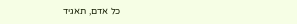כל אדם, תאגיד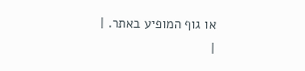או גוף המופיע באתר. |
|